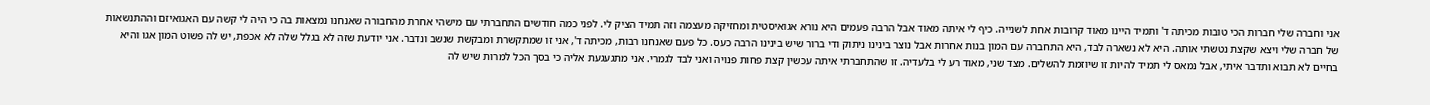אני וחברה שלי חברות הכי טובות מכיתה ד' ותמיד היינו מאוד קרובות אחת לשנייה. כיף לי איתה מאוד אבל הרבה פעמים היא נורא אגואיסטית ומחזיקה מעצמה וזה תמיד הציק לי. לפני כמה חודשים התחברתי עם מישהי אחרת מהחבורה שאנחנו נמצאות בה כי היה לי קשה עם האגואיזם וההתנשאות של חברה שלי ויצא שקצת נטשתי אותה. היא לא נשארה לבד, היא התחברה עם המון בנות אחרות אבל נוצר בינינו ניתוק ודי ברור שיש בינינו הרבה כעס. כל פעם שאנחנו רבות, מכיתה ד', אני זו שמתקשרת ומבקשת שנשב ונדבר. אני יודעת שזה לא בגלל שלה לא אכפת, יש לה פשוט המון אגו והיא בחיים לא תבוא ותדבר איתי, אבל נמאס לי תמיד להיות זו שיוזמת להשלים. מצד שני, מאוד רע לי בלעדיה. זו שהתחברתי איתה עכשין קצת פחות פנויה ואני לבד לגמרי. אני מתגעגעת אליה כי בסך הכל למרות שיש לה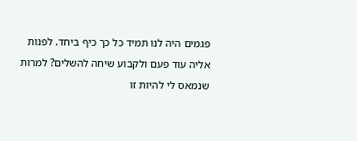פגמים היה לנו תמיד כל כך כיף ביחד. לפנות אליה עוד פעם ולקבוע שיחה להשלים? למרות שנמאס לי להיות זו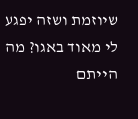שיוזמת ושזה יפגע לי מאוד באגו? מה הייתם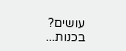עושים? בכנות...